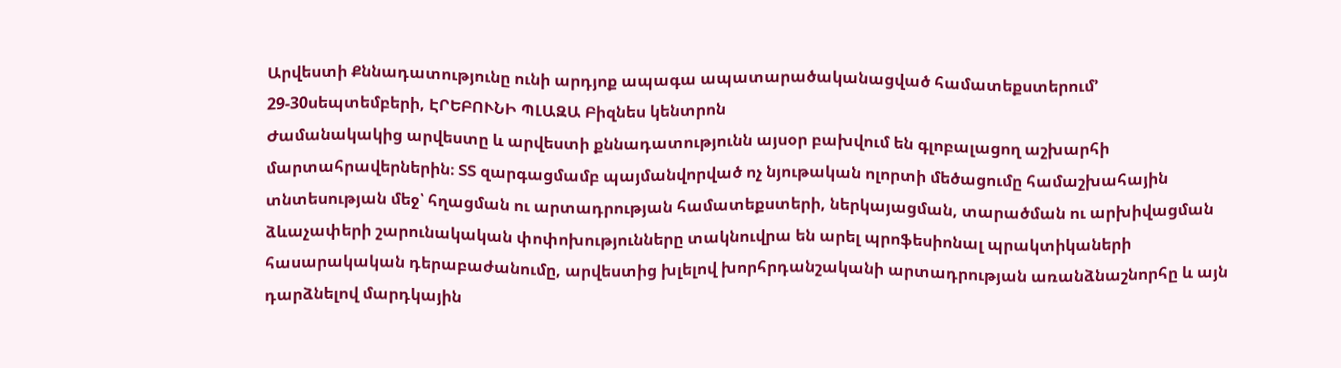Արվեստի Քննադատությունը ունի արդյոք ապագա ապատարածականացված համատեքստերում՚
29-30սեպտեմբերի, ԷՐԵԲՈՒՆԻ ՊԼԱԶԱ Բիզնես կենտրոն
Ժամանակակից արվեստը և արվեստի քննադատությունն այսօր բախվում են գլոբալացող աշխարհի մարտահրավերներին։ ՏՏ զարգացմամբ պայմանվորված ոչ նյութական ոլորտի մեծացումը համաշխահային տնտեսության մեջ՝ հղացման ու արտադրության համատեքստերի, ներկայացման, տարածման ու արխիվացման ձևաչափերի շարունակական փոփոխությունները տակնուվրա են արել պրոֆեսիոնալ պրակտիկաների հասարակական դերաբաժանումը, արվեստից խլելով խորհրդանշականի արտադրության առանձնաշնորհը և այն դարձնելով մարդկային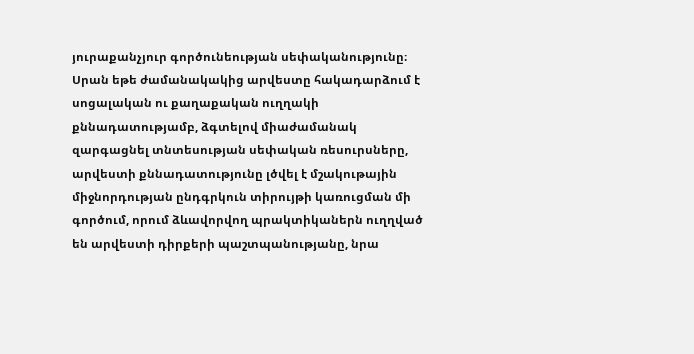յուրաքանչյուր գործունեության սեփականությունը։
Սրան եթե ժամանակակից արվեստը հակադարձում է սոցալական ու քաղաքական ուղղակի քննադատությամբ, ձգտելով միաժամանակ զարգացնել տնտեսության սեփական ռեսուրսները, արվեստի քննադատությունը լծվել է մշակութային միջնորդության ընդգրկուն տիրույթի կառուցման մի գործում, որում ձևավորվող պրակտիկաներն ուղղված են արվեստի դիրքերի պաշտպանությանը, նրա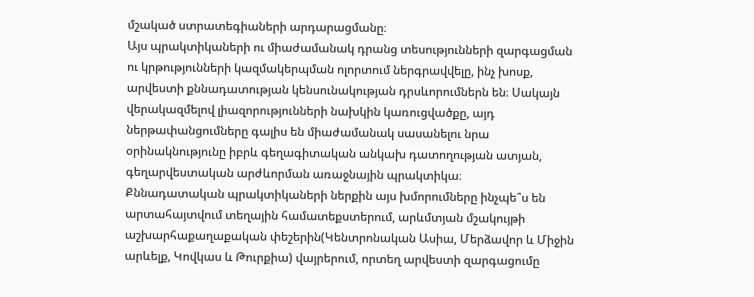մշակած ստրատեգիաների արդարացմանը։
Այս պրակտիկաների ու միաժամանակ դրանց տեսությունների զարգացման ու կրթությունների կազմակերպման ոլորտում ներգրավվելը, ինչ խոսք, արվեստի քննադատության կենսունակության դրսևորումներն են։ Սակայն վերակազմելով լիազորությունների նախկին կառուցվածքը, այդ ներթափանցումները գալիս են միաժամանակ սասանելու նրա օրինակնությունը իբրև գեղագիտական անկախ դատողության ատյան, գեղարվեստական արժևորման առաջնային պրակտիկա։
Քննադատական պրակտիկաների ներքին այս խմորումները ինչպե՞ս են արտահայտվում տեղային համատեքստերում, արևմտյան մշակույթի աշխարհաքաղաքական փեշերին(Կենտրոնական Ասիա, Մերձավոր և Միջին արևելք, Կովկաս և Թուրքիա) վայրերում, որտեղ արվեստի զարգացումը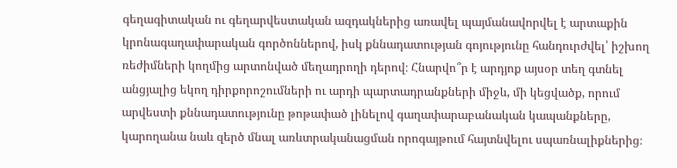գեղագիտական ու գեղարվեստական ազդակներից առավել պայմանավորվել է արտաքին կրոնագաղափարական գործոններով, իսկ քննադատության գոյությունը հանդուրժվել՝ իշխող ռեժիմների կողմից արտոնված մեղադրողի դերով։ Հնարվո՞ր է արդյոք այսօր տեղ գտնել անցյալից եկող դիրքորոշումների ու արդի պարտադրանքների միջև, մի կեցվածք, որում արվեստի քննադատությունը թոթափած լինելով գաղափարաբանական կապանքները, կարողանա նաև զերծ մնալ առևտրականացման որոգայթում հայտնվելու սպառնալիքներից։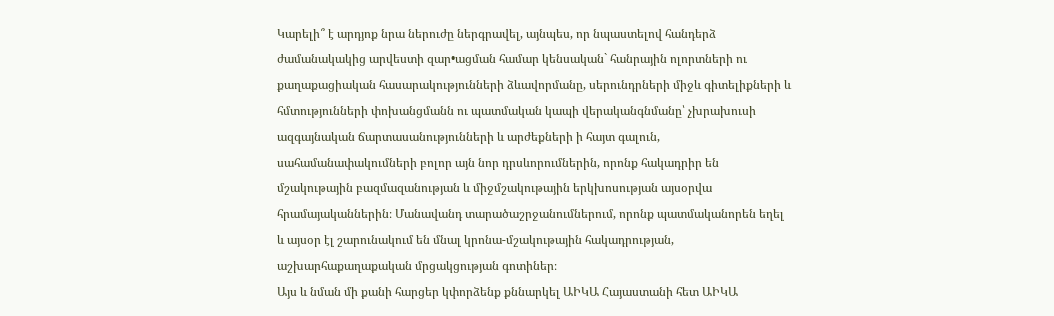Կարելի՞ է արդյոք նրա ներուժը ներգրավել, այնպես, որ նպաստելով հանդերձ ժամանակակից արվեստի զար•ացման համար կենսական` հանրային ոլորտների ու քաղաքացիական հասարակությունների ձևավորմանը, սերունդրների միջև գիտելիքների և հմտությունների փոխանցմանն ու պատմական կապի վերականգնմանը՝ չխրախուսի ազգայնական ճարտասանությունների և արժեքների ի հայտ գալուն, սահամանափակումների բոլոր այն նոր դրսևորումներին, որոնք հակադրիր են մշակութային բազմազանության և միջմշակութային երկխոսության այսօրվա հրամայականներին։ Մանավանդ տարածաշրջանումներում, որոնք պատմականորեն եղել և այսօր էլ շարունակում են մնալ կրոնա-մշակութային հակադրության, աշխարհաքաղաքական մրցակցության գոտիներ։
Այս և նման մի քանի հարցեր կփորձենք քննարկել ԱԻԿԱ Հայաստանի հետ ԱԻԿԱ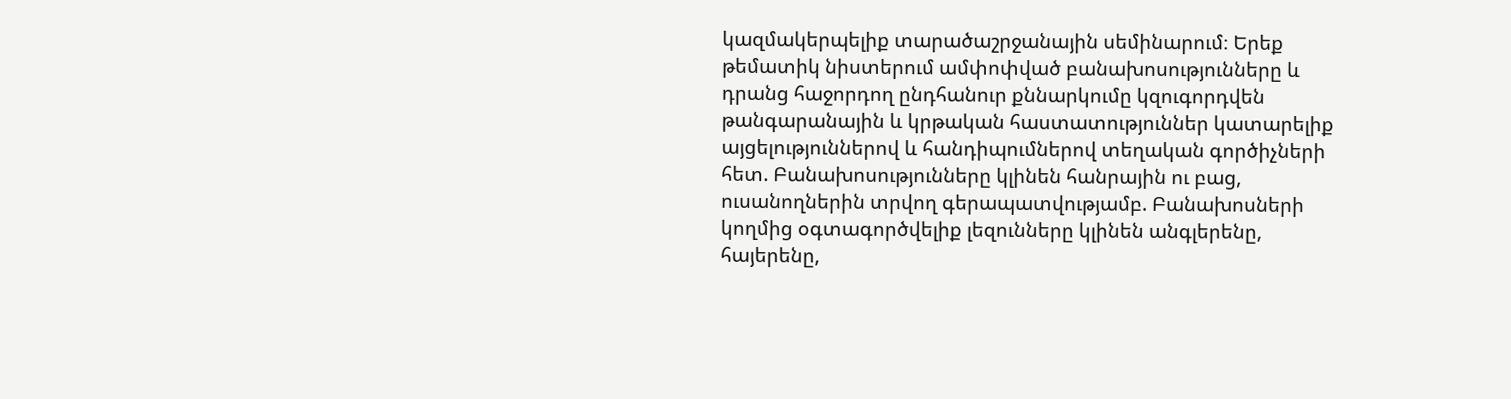կազմակերպելիք տարածաշրջանային սեմինարում։ Երեք թեմատիկ նիստերում ամփոփված բանախոսությունները և դրանց հաջորդող ընդհանուր քննարկումը կզուգորդվեն թանգարանային և կրթական հաստատություններ կատարելիք այցելություններով և հանդիպումներով տեղական գործիչների հետ. Բանախոսությունները կլինեն հանրային ու բաց, ուսանողներին տրվող գերապատվությամբ. Բանախոսների կողմից օգտագործվելիք լեզունները կլինեն անգլերենը, հայերենը,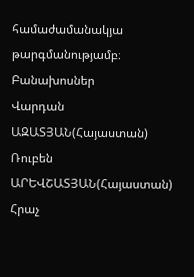համաժամանակյա թարգմանությամբ։
Բանախոսներ
Վարդան ԱԶԱՏՅԱՆ(Հայաստան)
Ռուբեն ԱՐԵՎՇԱՏՅԱՆ(Հայաստան)
Հրաչ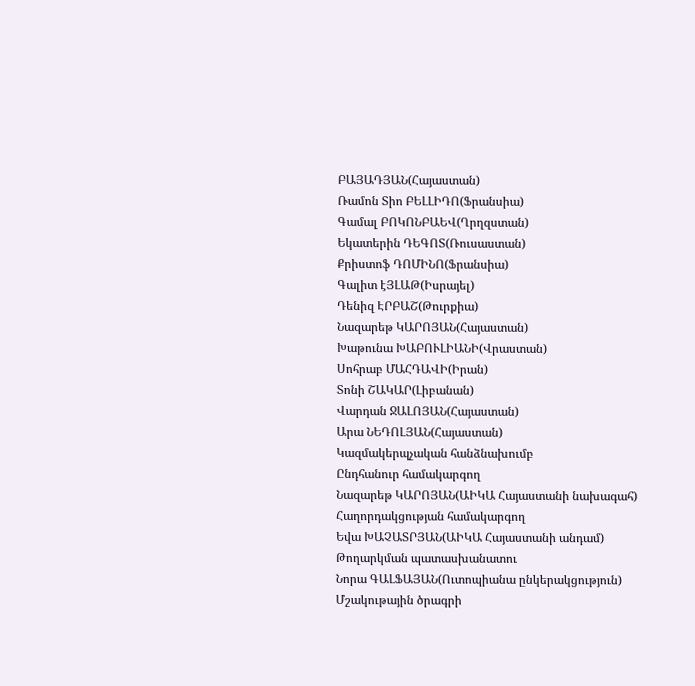ԲԱՅԱԴՅԱՆ(Հայաստան)
Ռամոն Տիո ԲԵԼԼԻԴՈ(Ֆրանսիա)
Գամալ ԲՈԿՈՆԲԱԵՎ(Ղրղզստան)
Եկատերին ԴԵԳՈՏ(Ռուսաստան)
Քրիստոֆ ԴՈՄԻՆՈ(Ֆրանսիա)
Գալիտ էՅԼԱԹ(Իսրայել)
Դենիզ ԷՐԲԱՇ(Թուրքիա)
Նազարեթ ԿԱՐՈՅԱՆ(Հայաստան)
Խաթունա ԽԱԲՈՒԼԻԱՆԻ(Վրաստան)
Սոհրաբ ՄԱՀԴԱՎԻ(Իրան)
Տոնի ՇԱԿԱՐ(Լիբանան)
Վարդան ՋԱԼՈՅԱՆ(Հայաստան)
Արա ՆԵԴՈԼՅԱՆ(Հայաստան)
Կազմակերպչական հանձնախումբ
Ընդհանուր համակարգող
Նազարեթ ԿԱՐՈՅԱՆ(ԱԻԿԱ Հայաստանի նախագահ)
Հաղորդակցության համակարգող
Եվա ԽԱՉԱՏՐՅԱՆ(ԱԻԿԱ Հայաստանի անդամ)
Թողարկման պատասխանատու
Նորա ԳԱԼՖԱՅԱՆ(Ուտոպիանա ընկերակցություն)
Մշակութային ծրագրի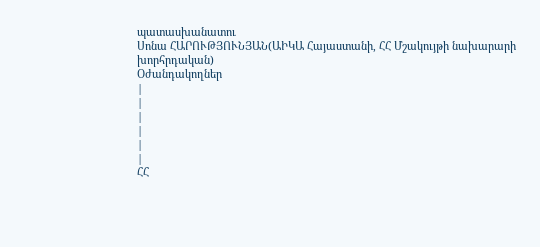պատասխանատու
Սոնա ՀԱՐՈՒԹՅՈՒՆՅԱՆ(ԱԻԿԱ Հայաստանի, ՀՀ Մշակույթի նախարարի խորհրդական)
Օժանդակողներ
|
|
|
|
|
|
ՀՀ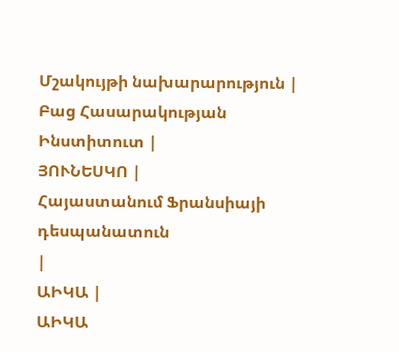Մշակույթի նախարարություն |
Բաց Հասարակության Ինստիտուտ |
ՅՈՒՆԵՍԿՈ |
Հայաստանում Ֆրանսիայի դեսպանատուն
|
ԱԻԿԱ |
ԱԻԿԱ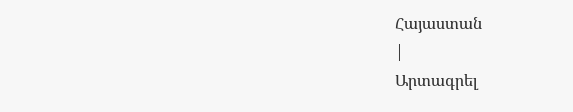Հայաստան
|
Արտագրել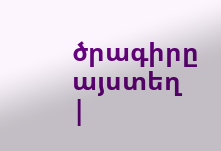ծրագիրը այստեղ
|